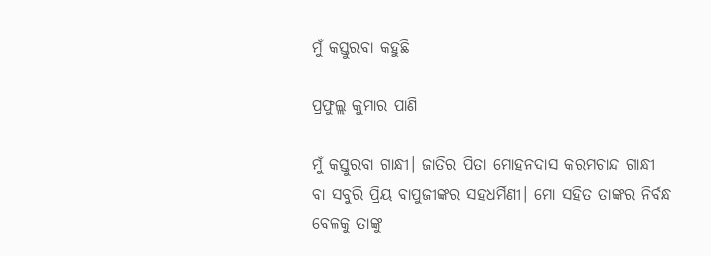ମୁଁ କସ୍ତୁରବା କହୁଛି

ପ୍ରଫୁଲ୍ଲ କୁମାର ପାଣି

ମୁଁ କସ୍ତୁରବା ଗାନ୍ଧୀ। ଜାତିର ପିତା ମୋହନଦାସ କରମଚାନ୍ଦ ଗାନ୍ଧୀ ବା ସବୁରି ପ୍ରିୟ ବାପୁଜୀଙ୍କର ସହଧର୍ମିଣୀ। ମୋ ସହିତ ତାଙ୍କର ନିର୍ବନ୍ଧ ବେଳକୁ ତାଙ୍କୁ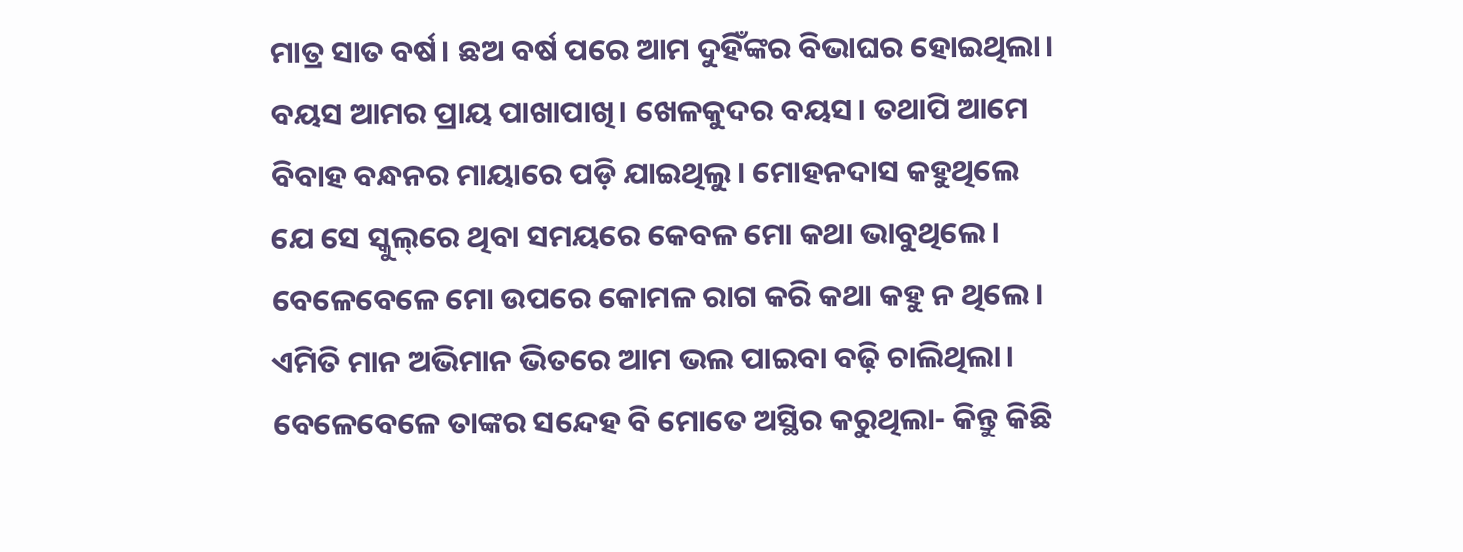ମାତ୍ର ସାତ ବର୍ଷ। ଛଅ ବର୍ଷ ପରେ ଆମ ଦୁହିଁଙ୍କର ବିଭାଘର ହୋଇଥିଲା। ବୟସ ଆମର ପ୍ରାୟ ପାଖାପାଖି। ଖେଳକୁଦର ବୟସ। ତଥାପି ଆମେ ବିବାହ ବନ୍ଧନର ମାୟାରେ ପଡ଼ି ଯାଇଥିଲୁ। ମୋହନଦାସ କହୁଥିଲେ ଯେ ସେ ସ୍କୁଲ୍‌ରେ ଥିବା ସମୟରେ କେବଳ ମୋ କଥା ଭାବୁଥିଲେ। ବେଳେବେଳେ ମୋ ଉପରେ କୋମଳ ରାଗ କରି କଥା କହୁ ନ ଥିଲେ। ଏମିତି ମାନ ଅଭିମାନ ଭିତରେ ଆମ ଭଲ ପାଇବା ବଢ଼ି ଚାଲିଥିଲା। ବେଳେବେଳେ ତାଙ୍କର ସନ୍ଦେହ ବି ମୋତେ ଅସ୍ଥିର କରୁଥିଲା- କିନ୍ତୁ କିଛି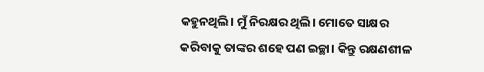କହୁନଥିଲି। ମୁଁ ନିରକ୍ଷର ଥିଲି। ମୋତେ ସାକ୍ଷର କରିବାକୁ ତାଙ୍କର ଶହେ ପଣ ଇଚ୍ଛା। କିନ୍ତୁ ରକ୍ଷଣଶୀଳ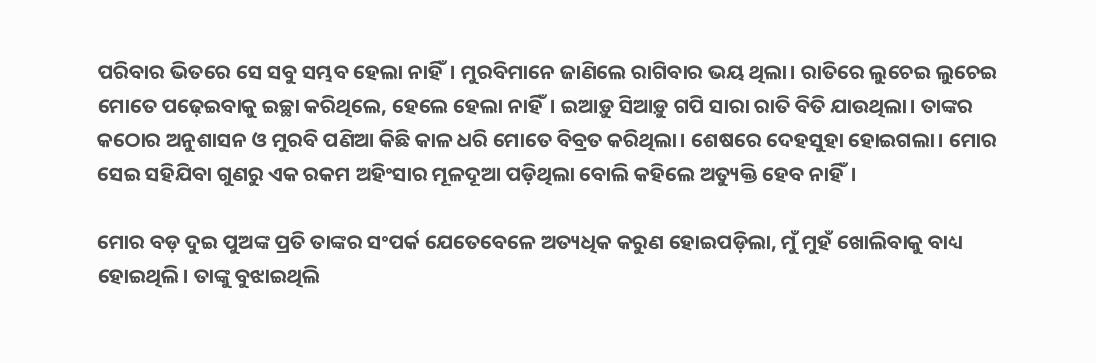ପରିବାର ଭିତରେ ସେ ସବୁ ସମ୍ଭବ ହେଲା ନାହିଁ। ମୁରବିମାନେ ଜାଣିଲେ ରାଗିବାର ଭୟ ଥିଲା। ରାତିରେ ଲୁଚେଇ ଲୁଚେଇ ମୋତେ ପଢ଼େଇବାକୁ ଇଚ୍ଛା କରିଥିଲେ, ହେଲେ ହେଲା ନାହିଁ। ଇଆଡ଼ୁ ସିଆଡ଼ୁ ଗପି ସାରା ରାତି ବିତି ଯାଉଥିଲା। ତାଙ୍କର କଠୋର ଅନୁଶାସନ ଓ ମୁରବି ପଣିଆ କିଛି କାଳ ଧରି ମୋତେ ବିବ୍ରତ କରିଥିଲା। ଶେଷରେ ଦେହସୁହା ହୋଇଗଲା। ମୋର ସେଇ ସହିଯିବା ଗୁଣରୁ ଏକ ରକମ ଅହିଂସାର ମୂଳଦୂଆ ପଡ଼ିଥିଲା ବୋଲି କହିଲେ ଅତ୍ୟୁକ୍ତି ହେବ ନାହିଁ।

ମୋର ବଡ଼ ଦୁଇ ପୁଅଙ୍କ ପ୍ରତି ତାଙ୍କର ସଂପର୍କ ଯେତେବେଳେ ଅତ୍ୟଧିକ କରୁଣ ହୋଇପଡ଼ିଲା, ମୁଁ ମୁହଁ ଖୋଲିବାକୁ ବାଧ୍ୟ ହୋଇଥିଲି। ତାଙ୍କୁ ବୁଝାଇଥିଲି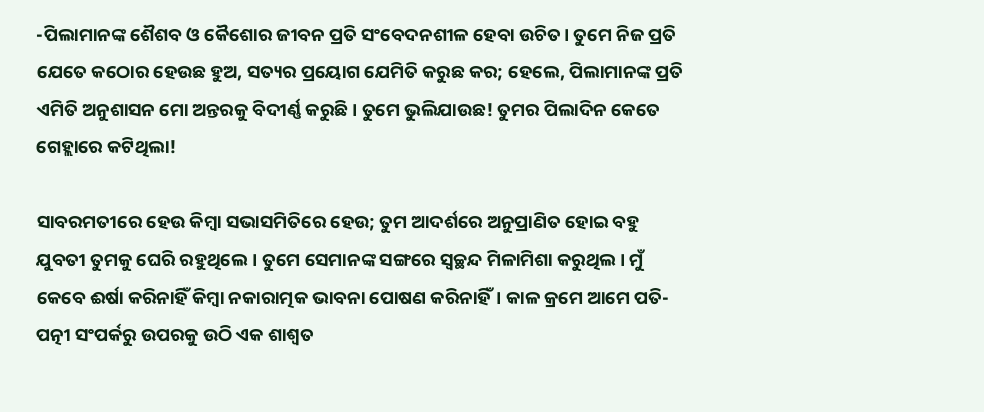-ପିଲାମାନଙ୍କ ଶୈଶବ ଓ କୈଶୋର ଜୀବନ ପ୍ରତି ସଂବେଦନଶୀଳ ହେବା ଉଚିତ। ତୁମେ ନିଜ ପ୍ରତି ଯେତେ କଠୋର ହେଉଛ ହୁଅ, ସତ୍ୟର ପ୍ରୟୋଗ ଯେମିତି କରୁଛ କର; ହେଲେ, ପିଲାମାନଙ୍କ ପ୍ରତି ଏମିତି ଅନୁଶାସନ ମୋ ଅନ୍ତରକୁ ବିଦୀର୍ଣ୍ଣ କରୁଛି। ତୁମେ ଭୁଲିଯାଉଛ! ତୁମର ପିଲାଦିନ କେତେ ଗେହ୍ଲାରେ କଟିଥିଲା!

ସାବରମତୀରେ ହେଉ କିମ୍ବା ସଭାସମିତିରେ ହେଉ; ତୁମ ଆଦର୍ଶରେ ଅନୁପ୍ରାଣିତ ହୋଇ ବହୁ ଯୁବତୀ ତୁମକୁ ଘେରି ରହୁଥିଲେ। ତୁମେ ସେମାନଙ୍କ ସଙ୍ଗରେ ସ୍ବଚ୍ଛନ୍ଦ ମିଳାମିଶା କରୁଥିଲ। ମୁଁ କେବେ ଈର୍ଷା କରିନାହିଁ କିମ୍ବା ନକାରାତ୍ମକ ଭାବନା ପୋଷଣ କରିନାହିଁ। କାଳ କ୍ରମେ ଆମେ ପତି-ପତ୍ନୀ ସଂପର୍କରୁ ଉପରକୁ ଉଠି ଏକ ଶାଶ୍ବତ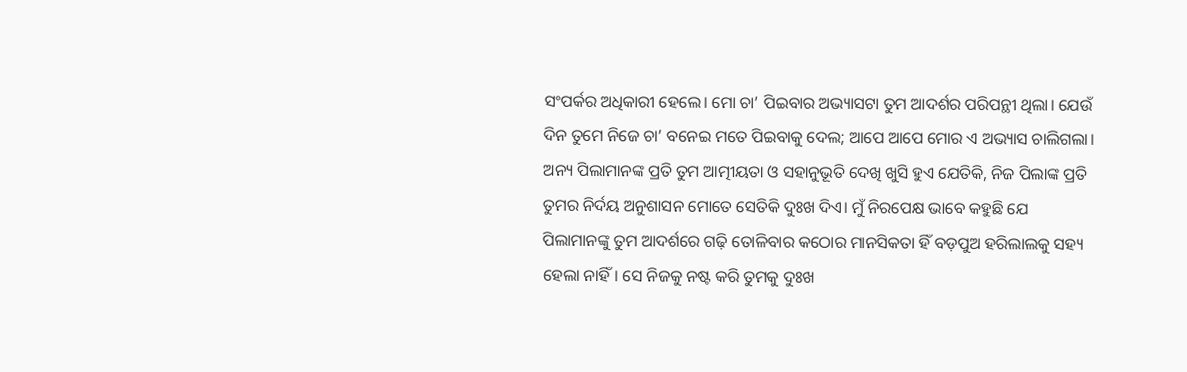ସଂପର୍କର ଅଧିକାରୀ ହେଲେ। ମୋ ଚା’ ପିଇବାର ଅଭ୍ୟାସଟା ତୁମ ଆଦର୍ଶର ପରିପନ୍ଥୀ ଥିଲା। ଯେଉଁ ଦିନ ତୁମେ ନିଜେ ଚା’ ବନେଇ ମତେ ପିଇବାକୁ ଦେଲ; ଆପେ ଆପେ ମୋର ଏ ଅଭ୍ୟାସ ଚାଲିଗଲା। ଅନ୍ୟ ପିଲାମାନଙ୍କ ପ୍ରତି ତୁମ ଆତ୍ମୀୟତା ଓ ସହାନୁଭୂତି ଦେଖି ଖୁସି ହୁଏ ଯେତିକି, ନିଜ ପିଲାଙ୍କ ପ୍ରତି ତୁମର ନିର୍ଦୟ ଅନୁଶାସନ ମୋତେ ସେତିକି ଦୁଃଖ ଦିଏ। ମୁଁ ନିରପେକ୍ଷ ଭାବେ କହୁଛି ଯେ ପିଲାମାନଙ୍କୁ ତୁମ ଆଦର୍ଶରେ ଗଢ଼ି ତୋଳିବାର କଠୋର ମାନସିକତା ହିଁ ବଡ଼ପୁଅ ହରିଲାଲକୁ ସହ୍ୟ ହେଲା ନାହିଁ। ସେ ନିଜକୁ ନଷ୍ଟ କରି ତୁମକୁ ଦୁଃଖ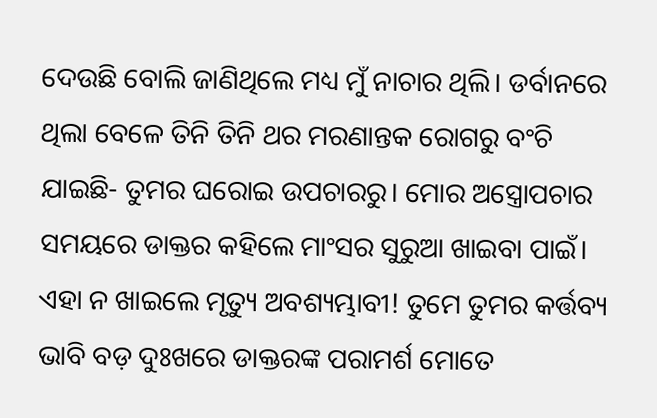ଦେଉଛି ବୋଲି ଜାଣିଥିଲେ ମଧ୍ୟ ମୁଁ ନାଚାର ଥିଲି। ଡର୍ବାନରେ ଥିଲା ବେଳେ ତିନି ତିନି ଥର ମରଣାନ୍ତକ ରୋଗରୁ ବଂଚି ଯାଇଛି- ତୁମର ଘରୋଇ ଉପଚାରରୁ। ମୋର ଅସ୍ତ୍ରୋପଚାର ସମୟରେ ଡାକ୍ତର କହିଲେ ମାଂସର ସୁରୁଆ ଖାଇବା ପାଇଁ। ଏହା ନ ଖାଇଲେ ମୃତ୍ୟୁ ଅବଶ୍ୟମ୍ଭାବୀ! ତୁମେ ତୁମର କର୍ତ୍ତବ୍ୟ ଭାବି ବଡ଼ ଦୁଃଖରେ ଡାକ୍ତରଙ୍କ ପରାମର୍ଶ ମୋତେ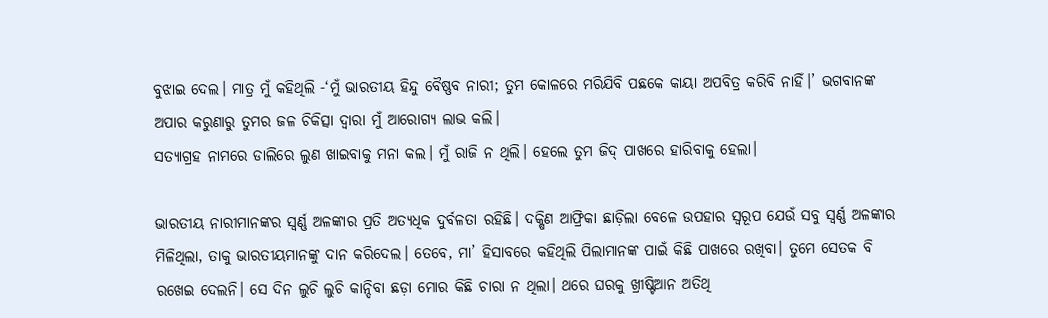ବୁଝାଇ ଦେଲ। ମାତ୍ର ମୁଁ କହିଥିଲି -‘ମୁଁ ଭାରତୀୟ ହିନ୍ଦୁ ବୈଷ୍ଣବ ନାରୀ; ତୁମ କୋଳରେ ମରିଯିବି ପଛକେ କାୟା ଅପବିତ୍ର କରିବି ନାହିଁ।’ ଭଗବାନଙ୍କ ଅପାର କରୁଣାରୁ ତୁମର ଜଳ ଚିକିତ୍ସା ଦ୍ବାରା ମୁଁ ଆରୋଗ୍ୟ ଲାଭ କଲି।
ସତ୍ୟାଗ୍ରହ ନାମରେ ଡାଲିରେ ଲୁଣ ଖାଇବାକୁ ମନା କଲ। ମୁଁ ରାଜି ନ ଥିଲି। ହେଲେ ତୁମ ଜିଦ୍ ପାଖରେ ହାରିବାକୁ ହେଲା।

ଭାରତୀୟ ନାରୀମାନଙ୍କର ସ୍ବର୍ଣ୍ଣ ଅଳଙ୍କାର ପ୍ରତି ଅତ୍ୟଧିକ ଦୁର୍ବଳତା ରହିଛି। ଦକ୍ଷିଣ ଆଫ୍ରିକା ଛାଡ଼ିଲା ବେଳେ ଉପହାର ସ୍ବରୂପ ଯେଉଁ ସବୁ ସ୍ବର୍ଣ୍ଣ ଅଳଙ୍କାର ମିଳିଥିଲା, ତାକୁ ଭାରତୀୟମାନଙ୍କୁ ଦାନ କରିଦେଲ। ତେବେ, ମା’ ହିସାବରେ କହିଥିଲି ପିଲାମାନଙ୍କ ପାଇଁ କିଛି ପାଖରେ ରଖିବା। ତୁମେ ସେତକ ବି ରଖେଇ ଦେଲନି। ସେ ଦିନ ଲୁଚି ଲୁଚି କାନ୍ଦିବା ଛଡ଼ା ମୋର କିଛି ଚାରା ନ ଥିଲା। ଥରେ ଘରକୁ ଖ୍ରୀଷ୍ଟିଆନ ଅତିଥି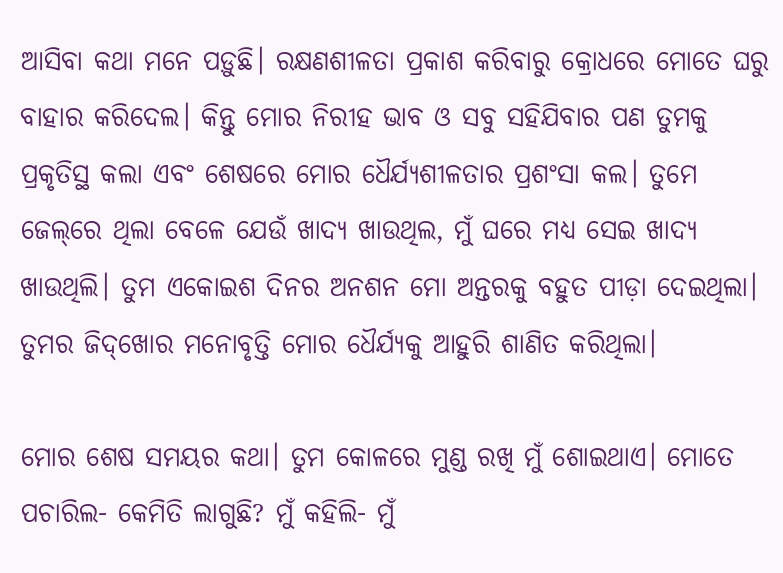ଆସିବା କଥା ମନେ ପଡ଼ୁଛି। ରକ୍ଷଣଶୀଳତା ପ୍ରକାଶ କରିବାରୁ କ୍ରୋଧରେ ମୋତେ ଘରୁ ବାହାର କରିଦେଲ। କିନ୍ତୁ ମୋର ନିରୀହ ଭାବ ଓ ସବୁ ସହିଯିବାର ପଣ ତୁମକୁ ପ୍ରକୃତିସ୍ଥ କଲା ଏବଂ ଶେଷରେ ମୋର ଧୈର୍ଯ୍ୟଶୀଳତାର ପ୍ରଶଂସା କଲ। ତୁମେ ଜେଲ୍‌ରେ ଥିଲା ବେଳେ ଯେଉଁ ଖାଦ୍ୟ ଖାଉଥିଲ, ମୁଁ ଘରେ ମଧ୍ୟ ସେଇ ଖାଦ୍ୟ ଖାଉଥିଲି। ତୁମ ଏକୋଇଶ ଦିନର ଅନଶନ ମୋ ଅନ୍ତରକୁ ବହୁତ ପୀଡ଼ା ଦେଇଥିଲା। ତୁମର ଜିଦ୍‌ଖୋର ମନୋବୃତ୍ତି ମୋର ଧୈର୍ଯ୍ୟକୁ ଆହୁରି ଶାଣିତ କରିଥିଲା।

ମୋର ଶେଷ ସମୟର କଥା। ତୁମ କୋଳରେ ମୁଣ୍ଡ ରଖି ମୁଁ ଶୋଇଥାଏ। ମୋତେ ପଚାରିଲ- କେମିତି ଲାଗୁଛି? ମୁଁ କହିଲି- ମୁଁ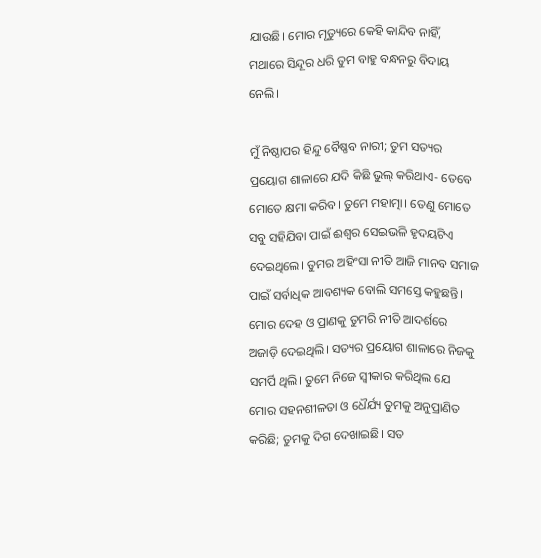ଯାଉଛି। ମୋର ମୃତ୍ୟୁରେ କେହି କାନ୍ଦିବ ନାହିଁ, ମଥାରେ ସିନ୍ଦୂର ଧରି ତୁମ ବାହୁ ବନ୍ଧନରୁ ବିଦାୟ ନେଲି।

ମୁଁ ନିଷ୍ଠାପର ହିନ୍ଦୁ ବୈଷ୍ଣବ ନାରୀ; ତୁମ ସତ୍ୟର ପ୍ରୟୋଗ ଶାଳାରେ ଯଦି କିଛି ଭୁଲ୍‌ କରିଥାଏ- ତେବେ ମୋତେ କ୍ଷମା କରିବ। ତୁମେ ମହାତ୍ମା। ତେଣୁ ମୋତେ ସବୁ ସହିଯିବା ପାଇଁ ଈଶ୍ବର ସେଇଭଳି ହୃଦୟଟିଏ ଦେଇଥିଲେ। ତୁମର ଅହିଂସା ନୀତି ଆଜି ମାନବ ସମାଜ ପାଇଁ ସର୍ବାଧିକ ଆବଶ୍ୟକ ବୋଲି ସମସ୍ତେ କହୁଛନ୍ତି। ମୋର ଦେହ ଓ ପ୍ରାଣକୁ ତୁମରି ନୀତି ଆଦର୍ଶରେ ଅଜାଡ଼ି ଦେଇଥିଲି। ସତ୍ୟର ପ୍ରୟୋଗ ଶାଳାରେ ନିଜକୁ ସମର୍ପି ଥିଲି। ତୁମେ ନିଜେ ସ୍ବୀକାର କରିଥିଲ ଯେ ମୋର ସହନଶୀଳତା ଓ ଧୈର୍ଯ୍ୟ ତୁମକୁ ଅନୁପ୍ରାଣିତ କରିଛି; ତୁମକୁ ଦିଗ ଦେଖାଇଛି। ସତ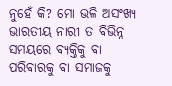ନୁହେଁ କି? ମୋ ଭଳି ଅସଂଖ୍ୟ ଭାରତୀୟ ନାରୀ ତ ବିଭିନ୍ନ ସମୟରେ ବ୍ୟକ୍ତିକୁ ବା ପରିବାରକୁ ବା ସମାଜକୁ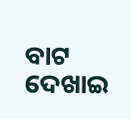ବାଟ ଦେଖାଇ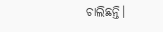ଚାଲିଛନ୍ତି।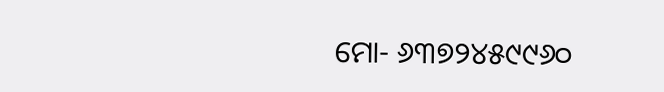ମୋ- ୬୩୭୨୪୫୯୯୬୦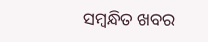ସମ୍ବନ୍ଧିତ ଖବର